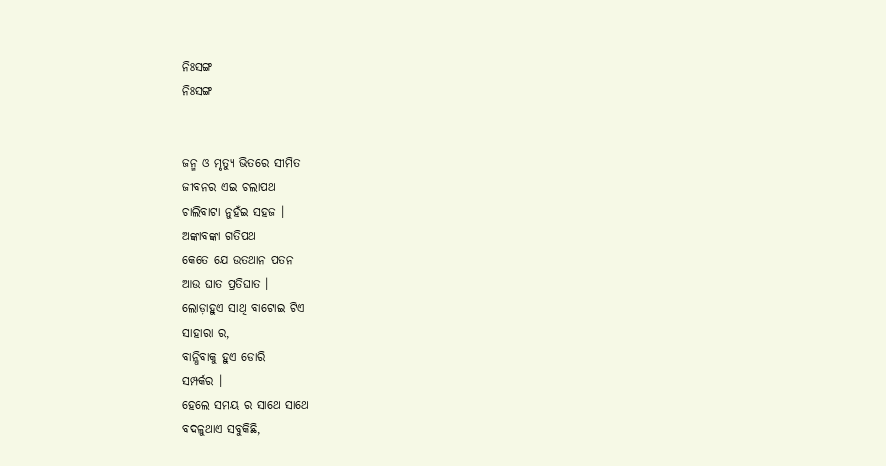ନିଃସଙ୍ଗ
ନିଃସଙ୍ଗ


ଜନ୍ମ ଓ ମୃତ୍ୟୁ ଭିତରେ ସୀମିତ
ଜୀବନର ଏଇ ଚଲାପଥ
ଚାଲିବାଟା ନୁହଁଇ ସହଜ ।
ଅଙ୍କାବଙ୍କା ଗତିପଥ
କେତେ ଯେ ଉତଥାନ ପତନ
ଆଉ ଘାତ ପ୍ରତିଘାତ ।
ଲୋଡ଼ାହୁଏ ସାଥି ବାଟୋଇ ଟିଏ
ସାହାରା ର,
ବାନ୍ଧିବାକୁ ହୁଏ ଡୋରି
ସମ୍ପର୍କର ।
ହେଲେ ସମୟ ର ସାଥେ ସାଥେ
ବଦଳୁଥାଏ ସବୁକିଛି,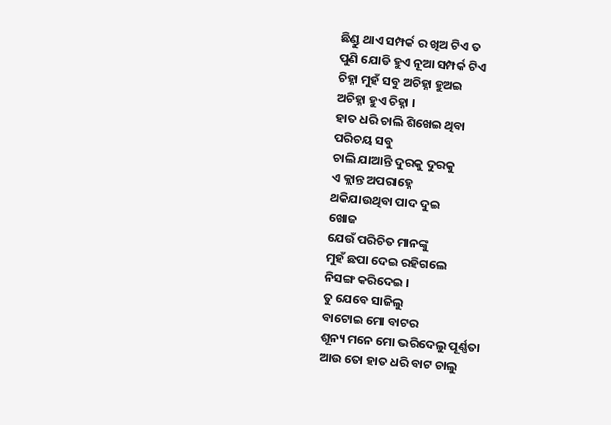ଛିଣ୍ଡୁ ଥାଏ ସମ୍ପର୍କ ର ଖିଅ ଟିଏ ତ
ପୁଣି ଯୋଡି ହୁଏ ନୂଆ ସମ୍ପର୍କ ଟିଏ
ଚିହ୍ନା ମୁହଁ ସବୁ ଅଚିହ୍ନା ହୁଅଇ
ଅଚିହ୍ନା ହୁଏ ଚିହ୍ନା ।
ହାତ ଧରି ଚାଲି ଶିଖେଇ ଥିବା
ପରିଚୟ ସବୁ
ଚାଲି ଯାଆନ୍ତି ଦୁରକୁ ଦୁରକୁ
ଏ କ୍ଲାନ୍ତ ଅପରାହ୍ନେ
ଥକିଯାଉଥିବା ପାଦ ଦୁଇ
ଖୋଜ
ଯେଉଁ ପରିଚିତ ମାନଙ୍କୁ
ମୁହଁ ଛପା ଦେଇ ରହିଗଲେ
ନିସଙ୍ଗ କରିଦେଇ ।
ତୁ ଯେବେ ସାଜିଲୁ
ବାଟୋଇ ମୋ ବାଟର
ଶୂନ୍ୟ ମନେ ମୋ ଭରିଦେଲୁ ପୂର୍ଣ୍ଣତା
ଆଉ ତୋ ହାତ ଧରି ବାଟ ଚାଲୁ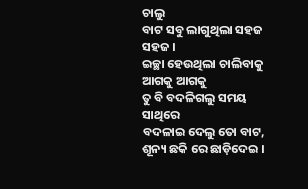ଚାଲୁ
ବାଟ ସବୁ ଲାଗୁଥିଲା ସହଜ ସହଜ ।
ଇଚ୍ଛା ହେଉଥିଲା ଚାଲିବାକୁ ଆଗକୁ ଆଗକୁ
ତୁ ବି ବଦଳିଗଲୁ ସମୟ ସାଥିରେ
ବଦଳାଇ ଦେଲୁ ତୋ ବାଟ,
ଶୂନ୍ୟ ଛକି ରେ ଛାଡ଼ିଦେଇ ।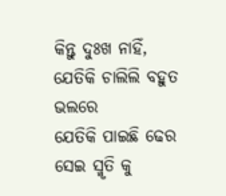କିନ୍ତୁ ଦୁଃଖ ନାହିଁ,
ଯେତିକି ଚାଲିଲି ବହୁତ ଭଲରେ
ଯେତିକି ପାଇଛି ଢେର
ସେଇ ସ୍ମୃତି କୁ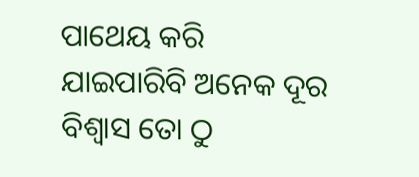ପାଥେୟ କରି
ଯାଇପାରିବି ଅନେକ ଦୂର
ବିଶ୍ୱାସ ତୋ ଠୁ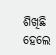ଶିଖିଛି
ହେଲେ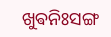ଖୁଵନିଃସଙ୍ଗ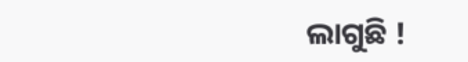ଲାଗୁଛି !